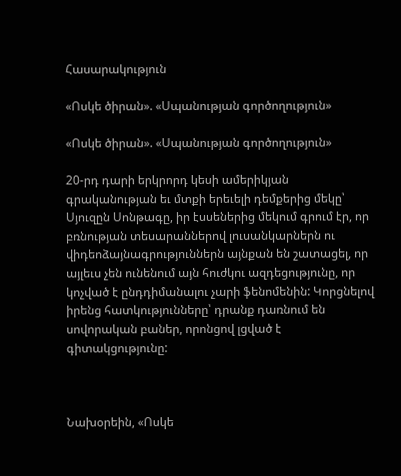Հասարակություն

«Ոսկե ծիրան». «Սպանության գործողություն»

«Ոսկե ծիրան». «Սպանության գործողություն»

20-րդ դարի երկրորդ կեսի ամերիկյան գրականության եւ մտքի երեւելի դեմքերից մեկը՝ Սյուզըն Սոնթագը, իր էսսեներից մեկում գրում էր, որ բռնության տեսարաններով լուսանկարներն ու վիդեոձայնագրություններն այնքան են շատացել, որ այլեւս չեն ունենում այն հուժկու ազդեցությունը, որ կոչված է ընդդիմանալու չարի ֆենոմենին: Կորցնելով իրենց հատկությունները՝ դրանք դառնում են սովորական բաներ, որոնցով լցված է գիտակցությունը:



Նախօրեին, «Ոսկե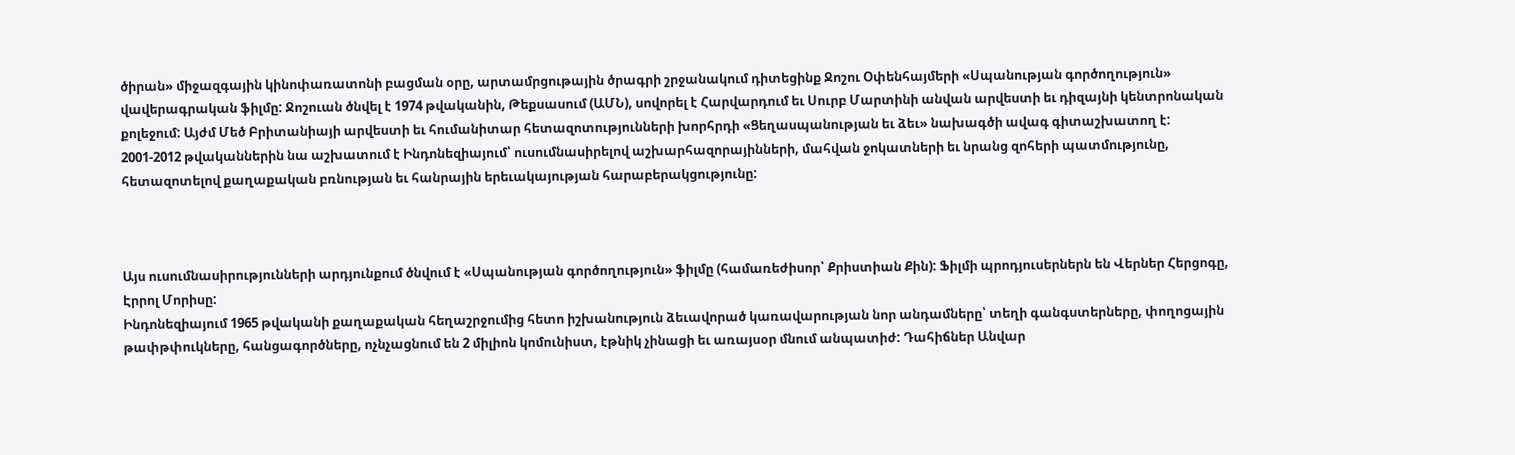ծիրան» միջազգային կինոփառատոնի բացման օրը, արտամրցութային ծրագրի շրջանակում դիտեցինք Ջոշու Օփենհայմերի «Սպանության գործողություն» վավերագրական ֆիլմը: Ջոշուան ծնվել է 1974 թվականին, Թեքսասում (ԱՄՆ), սովորել է Հարվարդում եւ Սուրբ Մարտինի անվան արվեստի եւ դիզայնի կենտրոնական քոլեջում: Այժմ Մեծ Բրիտանիայի արվեստի եւ հումանիտար հետազոտությունների խորհրդի «Ցեղասպանության եւ ձեւ» նախագծի ավագ գիտաշխատող է:
2001-2012 թվականներին նա աշխատում է Ինդոնեզիայում՝ ուսումնասիրելով աշխարհազորայինների, մահվան ջոկատների եւ նրանց զոհերի պատմությունը, հետազոտելով քաղաքական բռնության եւ հանրային երեւակայության հարաբերակցությունը:



Այս ուսումնասիրությունների արդյունքում ծնվում է «Սպանության գործողություն» ֆիլմը (համառեժիսոր՝ Քրիստիան Քին): Ֆիլմի պրոդյուսերներն են Վերներ Հերցոգը, Էրրոլ Մորիսը:
Ինդոնեզիայում 1965 թվականի քաղաքական հեղաշրջումից հետո իշխանություն ձեւավորած կառավարության նոր անդամները՝ տեղի գանգստերները, փողոցային թափթփուկները, հանցագործները, ոչնչացնում են 2 միլիոն կոմունիստ, էթնիկ չինացի եւ առայսօր մնում անպատիժ: Դահիճներ Անվար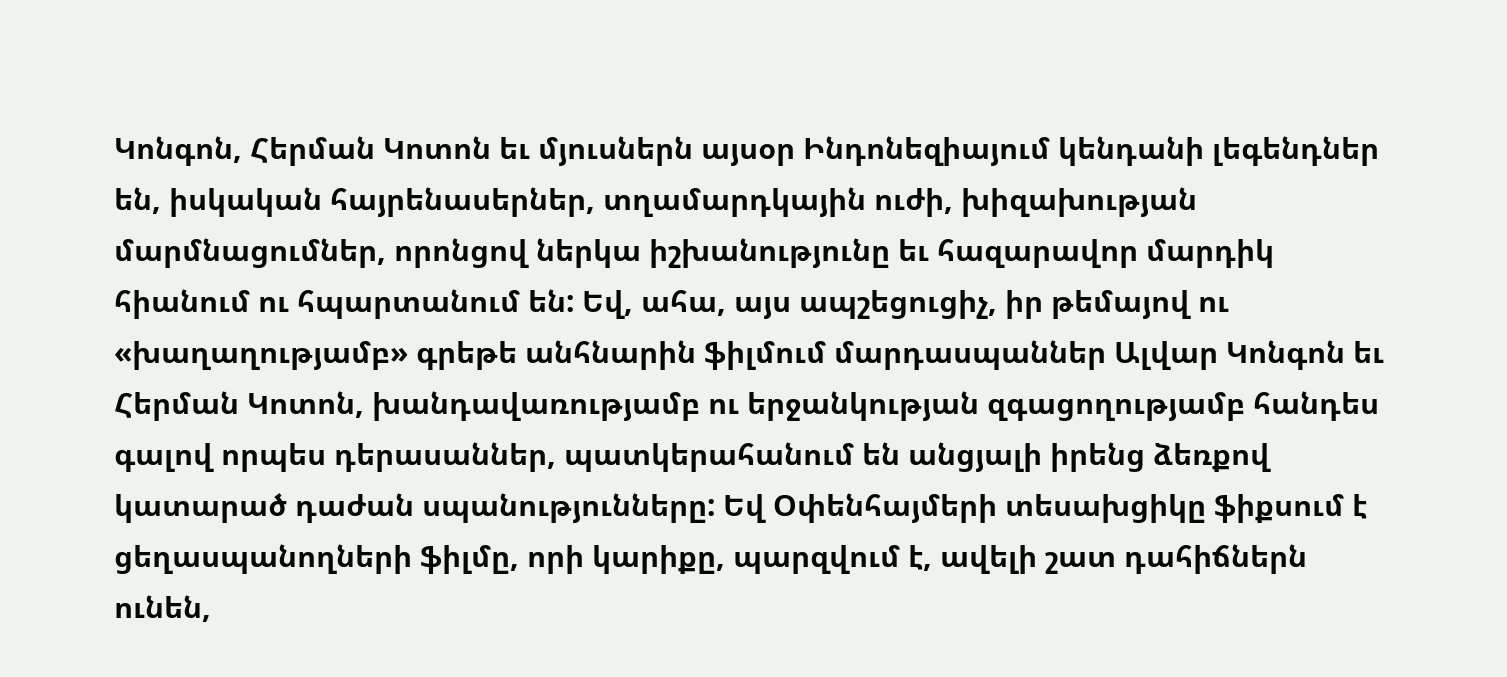Կոնգոն, Հերման Կոտոն եւ մյուսներն այսօր Ինդոնեզիայում կենդանի լեգենդներ են, իսկական հայրենասերներ, տղամարդկային ուժի, խիզախության մարմնացումներ, որոնցով ներկա իշխանությունը եւ հազարավոր մարդիկ հիանում ու հպարտանում են: Եվ, ահա, այս ապշեցուցիչ, իր թեմայով ու «խաղաղությամբ» գրեթե անհնարին ֆիլմում մարդասպաններ Ալվար Կոնգոն եւ Հերման Կոտոն, խանդավառությամբ ու երջանկության զգացողությամբ հանդես գալով որպես դերասաններ, պատկերահանում են անցյալի իրենց ձեռքով կատարած դաժան սպանությունները: Եվ Օփենհայմերի տեսախցիկը ֆիքսում է ցեղասպանողների ֆիլմը, որի կարիքը, պարզվում է, ավելի շատ դահիճներն ունեն,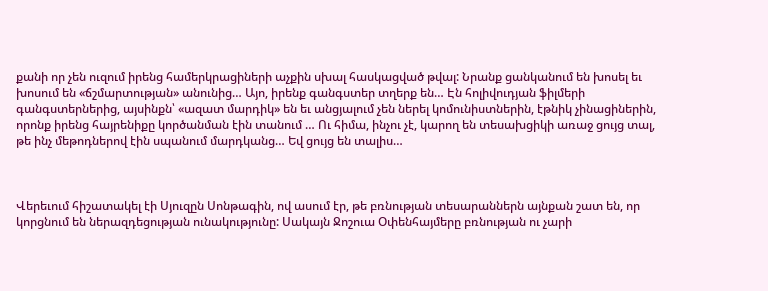քանի որ չեն ուզում իրենց համերկրացիների աչքին սխալ հասկացված թվալ: Նրանք ցանկանում են խոսել եւ խոսում են «ճշմարտության» անունից… Այո, իրենք գանգստեր տղերք են… Էն հոլիվուդյան ֆիլմերի գանգստերներից, այսինքն՝ «ազատ մարդիկ» են եւ անցյալում չեն ներել կոմունիստներին, էթնիկ չինացիներին, որոնք իրենց հայրենիքը կործանման էին տանում … Ու հիմա, ինչու չէ, կարող են տեսախցիկի առաջ ցույց տալ, թե ինչ մեթոդներով էին սպանում մարդկանց… Եվ ցույց են տալիս…



Վերեւում հիշատակել էի Սյուզըն Սոնթագին, ով ասում էր, թե բռնության տեսարաններն այնքան շատ են, որ կորցնում են ներազդեցության ունակությունը: Սակայն Ջոշուա Օփենհայմերը բռնության ու չարի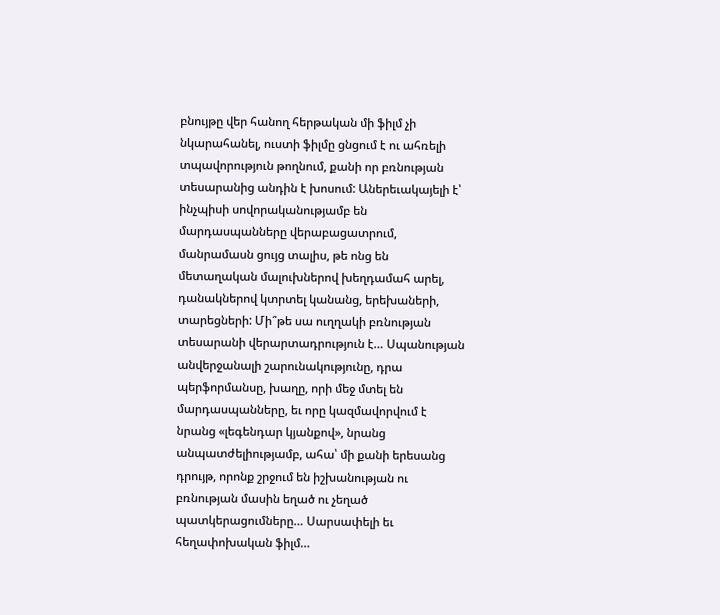բնույթը վեր հանող հերթական մի ֆիլմ չի նկարահանել, ուստի ֆիլմը ցնցում է ու ահռելի տպավորություն թողնում, քանի որ բռնության տեսարանից անդին է խոսում: Աներեւակայելի է՝ ինչպիսի սովորականությամբ են մարդասպանները վերաբացատրում, մանրամասն ցույց տալիս, թե ոնց են մետաղական մալուխներով խեղդամահ արել, դանակներով կտրտել կանանց, երեխաների, տարեցների: Մի՞թե սա ուղղակի բռնության տեսարանի վերարտադրություն է… Սպանության անվերջանալի շարունակությունը, դրա պերֆորմանսը, խաղը, որի մեջ մտել են մարդասպանները, եւ որը կազմավորվում է նրանց «լեգենդար կյանքով», նրանց անպատժելիությամբ, ահա՝ մի քանի երեսանց դրույթ, որոնք շրջում են իշխանության ու բռնության մասին եղած ու չեղած պատկերացումները… Սարսափելի եւ հեղափոխական ֆիլմ…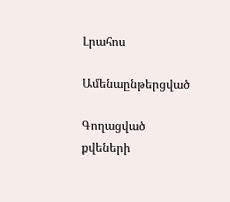Լրահոս

Ամենաընթերցված

Գողացված քվեների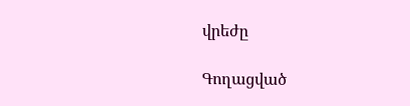վրեժը

Գողացված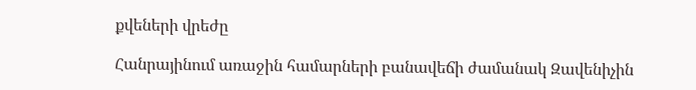քվեների վրեժը

Հանրայինում առաջին համարների բանավեճի ժամանակ Զավենիչին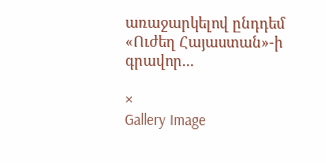առաջարկելով ընդդեմ «Ուժեղ Հայաստան»-ի գրավոր...

×
Gallery Image